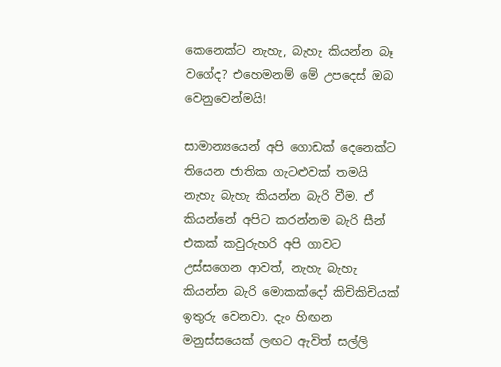කෙනෙක්ට නැහැ, බැහැ කියන්න බෑ වගේද? එහෙමනම් මේ උපදෙස් ඔබ වෙනුවෙන්මයි!

සාමාන්‍යයෙන් අපි ගොඩක් දෙනෙක්ට තියෙන ජාතික ගැටළුවක් තමයි නැහැ බැහැ කියන්න බැරි වීම. ඒ කියන්නේ අපිට කරන්නම බැරි සීන් එකක් කවුරුහරි අපි ගාවට උස්සගෙන ආවත්, නැහැ බැහැ කියන්න බැරි මොකක්දෝ කිචිකිචියක් ඉතුරු වෙනවා. දැං හිඟන මනුස්සයෙක් ලඟට ඇවිත් සල්ලි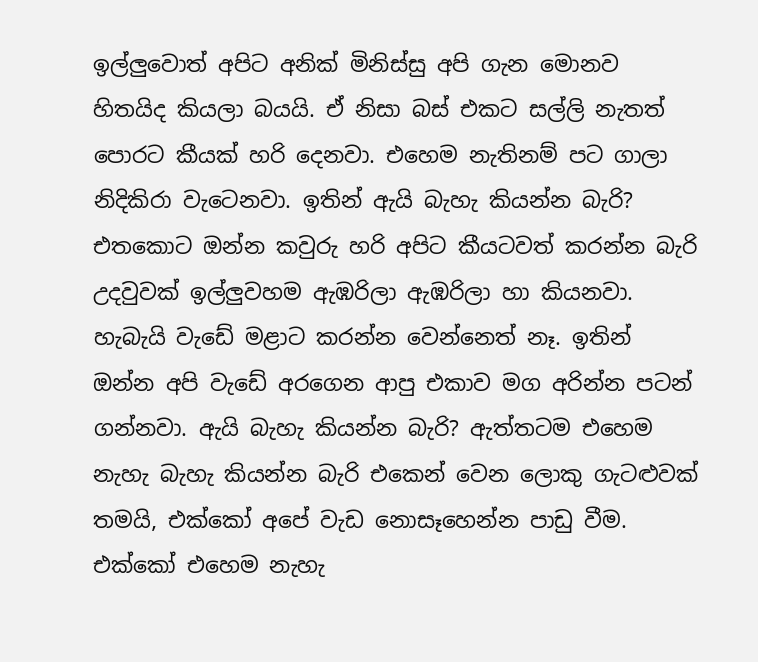ඉල්ලුවොත් අපිට අනික් මිනිස්සු අපි ගැන මොනව හිතයිද කියලා බයයි. ඒ නිසා බස් එකට සල්ලි නැතත් පොරට කීයක් හරි දෙනවා. එහෙම නැතිනම් පට ගාලා නිදිකිරා වැටෙනවා. ඉතින් ඇයි බැහැ කියන්න බැරි? එතකොට ඔන්න කවුරු හරි අපිට කීයටවත් කරන්න බැරි උදවුවක් ඉල්ලුවහම ඇඹරිලා ඇඹරිලා හා කියනවා. හැබැයි වැඩේ මළාට කරන්න වෙන්නෙත් නෑ. ඉතින් ඔන්න අපි වැඩේ අරගෙන ආපු එකාව මග අරින්න පටන් ගන්නවා. ඇයි බැහැ කියන්න බැරි? ඇත්තටම එහෙම නැහැ බැහැ කියන්න බැරි එකෙන් වෙන ලොකු ගැටළුවක් තමයි, එක්කෝ අපේ වැඩ නොසෑහෙන්න පාඩු වීම. එක්කෝ එහෙම නැහැ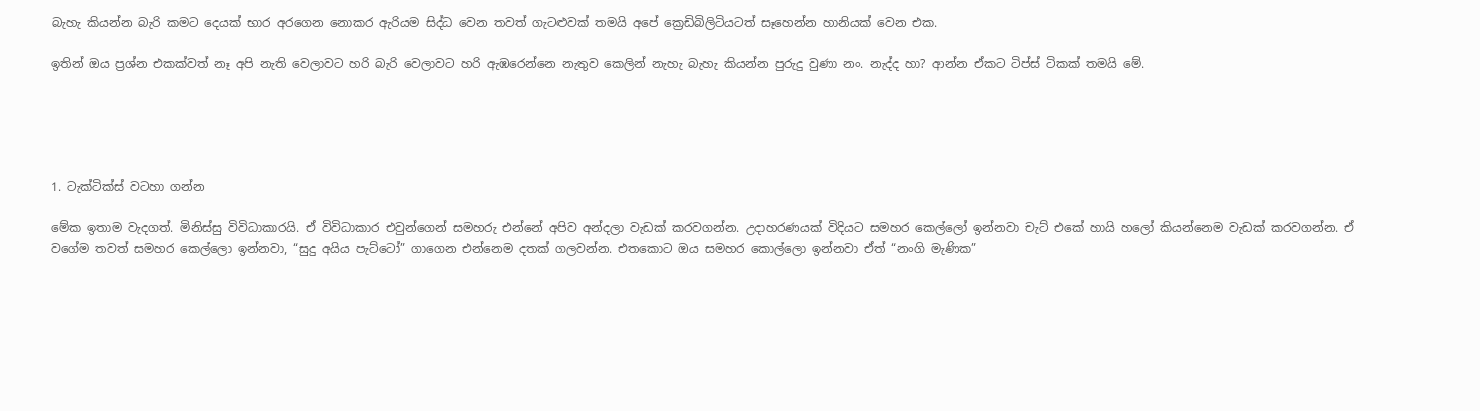බැහැ කියන්න බැරි කමට දෙයක් භාර අරගෙන නොකර ඇරියම සිද්ධ වෙන තවත් ගැටළුවක් තමයි අපේ ක්‍රෙඩිබිලිටියටත් සෑහෙන්න හානියක් වෙන එක.

ඉතින් ඔය ප්‍රශ්න එකක්වත් නෑ අපි නැති වෙලාවට හරි බැරි වෙලාවට හරි ඇඹරෙන්නෙ නැතුව කෙලින් නැහැ බැහැ කියන්න පුරුදු වුණා නං. නැද්ද හා? ආන්න ඒකට ටිප්ස් ටිකක් තමයි මේ.





1. ටැක්ටික්ස් වටහා ගන්න

මේක ඉතාම වැදගත්. මිනිස්සු විවිධාකාරයි. ඒ විවිධාකාර එවුන්ගෙන් සමහරු එන්නේ අපිව අන්දලා වැඩක් කරවගන්න. උදාහරණයක් විදියට සමහර කෙල්ලෝ ඉන්නවා චැට් එකේ හායි හලෝ කියන්නෙම වැඩක් කරවගන්න. ඒ වගේම තවත් සමහර කෙල්ලො ඉන්නවා, “සුදු අයිය පැට්ටෝ” ගාගෙන එන්නෙම දතක් ගලවන්න. එතකොට ඔය සමහර කොල්ලො ඉන්නවා ඒත් “නංගි මැණික”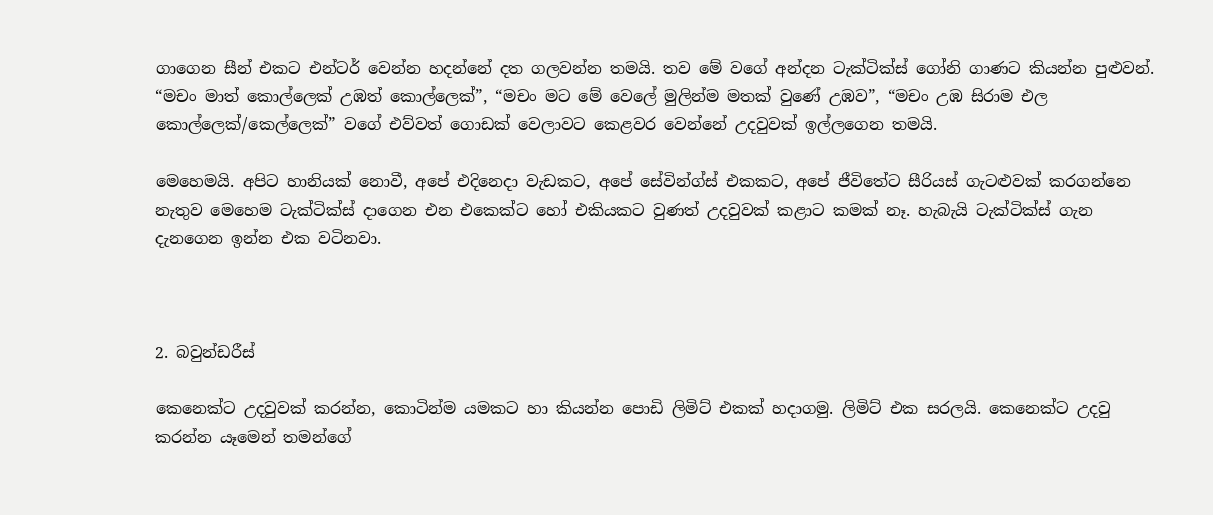ගාගෙන සීන් එකට එන්ටර් වෙන්න හදන්නේ දත ගලවන්න තමයි. තව මේ වගේ අන්දන ටැක්ටික්ස් ගෝනි ගාණට කියන්න පුළුවන්. “මචං මාත් කොල්ලෙක් උඹත් කොල්ලෙක්”, “මචං මට මේ වෙලේ මුලින්ම මතක් වුණේ උඹව”, “මචං උඹ සිරාම එල කොල්ලෙක්/කෙල්ලෙක්” වගේ එව්වත් ගොඩක් වෙලාවට කෙළවර වෙන්නේ උදවුවක් ඉල්ලගෙන තමයි.

මෙහෙමයි. අපිට හානියක් නොවී, අපේ එදිනෙදා වැඩකට, අපේ සේවින්ග්ස් එකකට, අපේ ජීවිතේට සීරියස් ගැටළුවක් කරගන්නෙ නැතුව මෙහෙම ටැක්ටික්ස් දාගෙන එන එකෙක්ට හෝ එකියකට වුණත් උදවුවක් කළාට කමක් නෑ. හැබැයි ටැක්ටික්ස් ගැන දැනගෙන ඉන්න එක වටිනවා.



2. බවුන්ඩරීස්

කෙනෙක්ට උදවුවක් කරන්න, කොටින්ම යමකට හා කියන්න පොඩි ලිමිට් එකක් හදාගමු. ලිමිට් එක සරලයි. කෙනෙක්ට උදවු කරන්න යෑමෙන් තමන්ගේ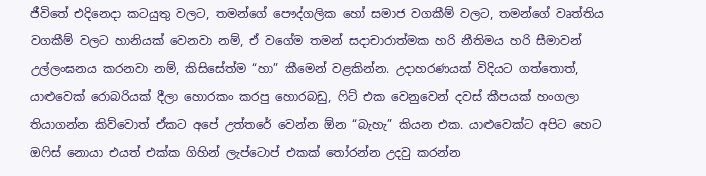ජීවිතේ එදිනෙදා කටයුතු වලට, තමන්ගේ පෞද්ගලික හෝ සමාජ වගකීම් වලට, තමන්ගේ වෘත්තිය වගකීම් වලට හානියක් වෙනවා නම්, ඒ වගේම තමන් සදාචාරාත්මක හරි නීතිමය හරි සීමාවන් උල්ලංඝනය කරනවා නම්, කිසිසේත්ම “හා” කීමෙන් වළකින්න. උදාහරණයක් විදියට ගත්තොත්, යාළුවෙක් රොබරියක් දීලා හොරකං කරපු හොරබඩු, ෆිට් එක වෙනුවෙන් දවස් කීපයක් හංගලා තියාගන්න කිව්වොත් ඒකට අපේ උත්තරේ වෙන්න ඕන “බැහැ” කියන එක. යාළුවෙක්ට අපිට හෙට ඔෆිස් නොයා එයත් එක්ක ගිහින් ලැප්ටොප් එකක් තෝරන්න උදවු කරන්න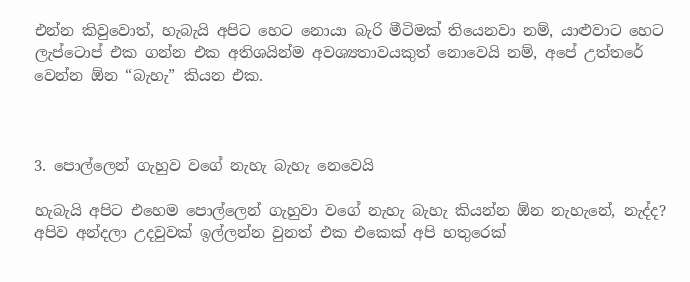එන්න කිවුවොත්, හැබැයි අපිට හෙට නොයා බැරි මීටිමක් තියෙනවා නම්, යාළුවාට හෙට ලැප්ටොප් එක ගන්න එක අතිශයින්ම අවශ්‍යතාවයකුත් නොවෙයි නම්, අපේ උත්තරේ වෙන්න ඕන “බැහැ” කියන එක.



3. පොල්ලෙන් ගැහුව වගේ නැහැ බැහැ නෙවෙයි

හැබැයි අපිට එහෙම පොල්ලෙන් ගැහුවා වගේ නැහැ බැහැ කියන්න ඕන නැහැනේ, නැද්ද? අපිව අන්දලා උදවුවක් ඉල්ලන්න වුනත් එක එකෙක් අපි හතුරෙක්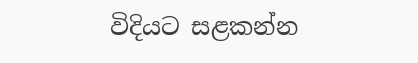විදියට සළකන්න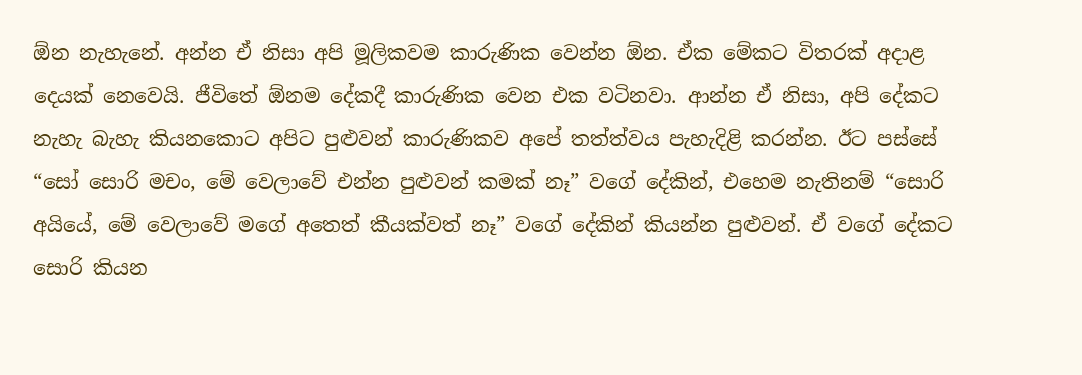ඕන නැහැනේ. අන්න ඒ නිසා අපි මූලිකවම කාරුණික වෙන්න ඕන. ඒක මේකට විතරක් අදාළ දෙයක් නෙවෙයි. ජීවිතේ ඕනම දේකදී කාරුණික වෙන එක වටිනවා. ආන්න ඒ නිසා, අපි දේකට නැහැ බැහැ කියනකොට අපිට පුළුවන් කාරුණිකව අපේ තත්ත්වය පැහැදිළි කරන්න. ඊට පස්සේ “සෝ සොරි මචං, මේ වෙලාවේ එන්න පුළුවන් කමක් නෑ” වගේ දේකින්, එහෙම නැතිනම් “සොරි අයියේ, මේ වෙලාවේ මගේ අතෙත් කීයක්වත් නෑ” වගේ දේකින් කියන්න පුළුවන්. ඒ වගේ දේකට සොරි කියන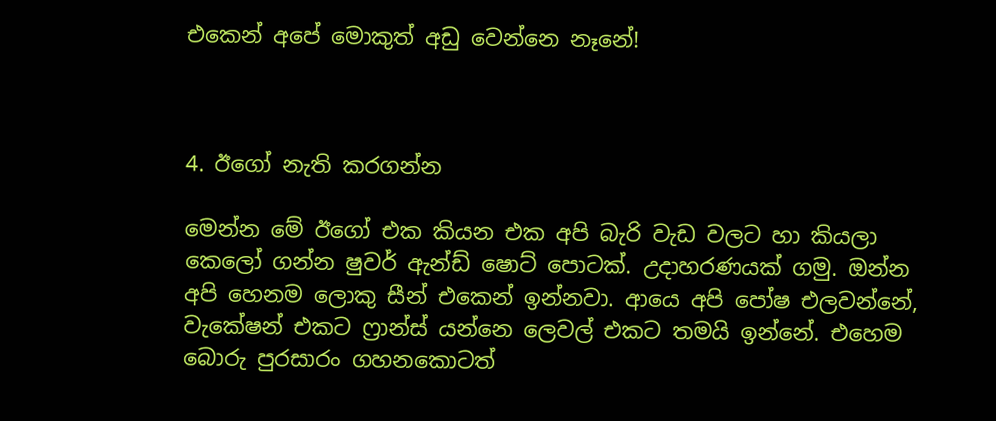එකෙන් අපේ මොකුත් අඩු වෙන්නෙ නෑනේ!



4. ඊගෝ නැති කරගන්න

මෙන්න මේ ඊගෝ එක කියන එක අපි බැරි වැඩ වලට හා කියලා කෙලෝ ගන්න ෂුවර් ඇන්ඩ් ෂොට් පොටක්. උදාහරණයක් ගමු. ඔන්න අපි හෙනම ලොකු සීන් එකෙන් ඉන්නවා. ආයෙ අපි පෝෂ එලවන්නේ, වැකේෂන් එකට ෆ්‍රාන්ස් යන්නෙ ලෙවල් එකට තමයි ඉන්නේ. එහෙම බොරු පුරසාරං ගහනකොටත්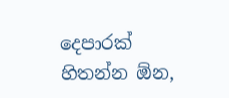දෙපාරක් හිතන්න ඕන,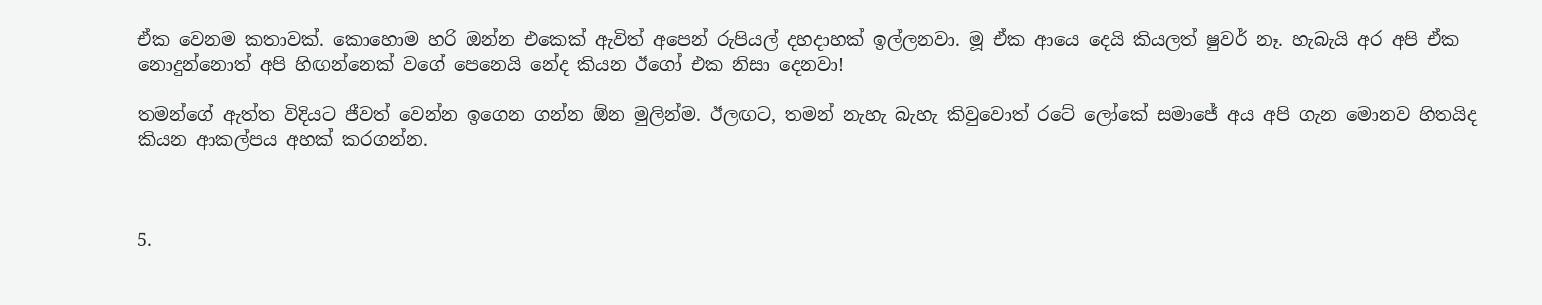ඒක වෙනම කතාවක්. කොහොම හරි ඔන්න එකෙක් ඇවිත් අපෙන් රුපියල් දහදාහක් ඉල්ලනවා. මූ ඒක ආයෙ දෙයි කියලත් ෂුවර් නෑ. හැබැයි අර අපි ඒක නොදුන්නොත් අපි හිඟන්නෙක් වගේ පෙනෙයි නේද කියන ඊගෝ එක නිසා දෙනවා!

තමන්ගේ ඇත්ත විදියට ජීවත් වෙන්න ඉගෙන ගන්න ඕන මුලින්ම. ඊලඟට, තමන් නැහැ බැහැ කිවුවොත් රටේ ලෝකේ සමාජේ අය අපි ගැන මොනව හිතයිද කියන ආකල්පය අහක් කරගන්න.



5.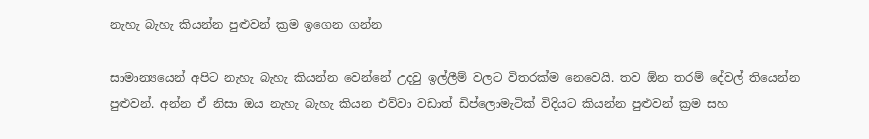නැහැ බැහැ කියන්න පුළුවන් ක්‍රම ඉගෙන ගන්න

සාමාන්‍යයෙන් අපිට නැහැ බැහැ කියන්න වෙන්නේ උදවු ඉල්ලීම් වලට විතරක්ම නෙවෙයි. තව ඕන තරම් දේවල් තියෙන්න පුළුවන්. අන්න ඒ නිසා ඔය නැහැ බැහැ කියන එව්වා වඩාත් ඩිප්ලොමැටික් විදියට කියන්න පුළුවන් ක්‍රම සහ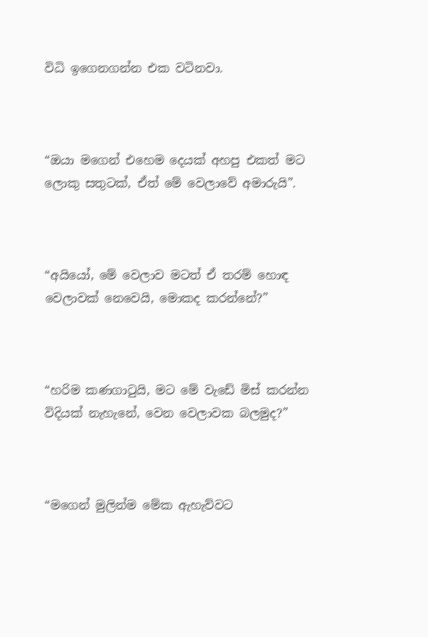විධි ඉගෙනගන්න එක වටිනවා.



“ඔයා මගෙන් එහෙම දෙයක් අහපු එකත් මට ලොකු සතුටක්, ඒත් මේ වෙලාවේ අමාරුයි”.



“අයියෝ, මේ වෙලාව මටත් ඒ තරම් හොඳ වෙලාවක් නෙවෙයි, මොකද කරන්නේ?”



“හරිම කණගාටුයි, මට මේ වැඩේ මිස් කරන්න විදියක් නැහැනේ, වෙන වෙලාවක බලමුද?”



“මගෙන් මුලින්ම මේක ඇහැව්වට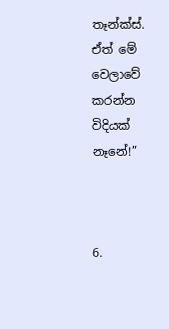තෑන්ක්ස්. ඒත් මේ වෙලාවේ කරන්න විදියක් නෑනේ!”



6.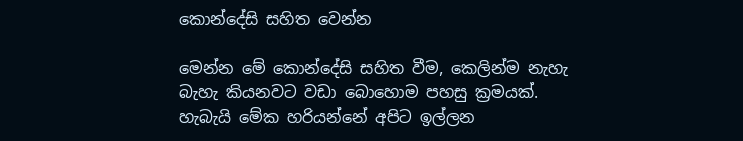කොන්දේසි සහිත වෙන්න

මෙන්න මේ කොන්දේසි සහිත වීම, කෙලින්ම නැහැ බැහැ කියනවට වඩා බොහොම පහසු ක්‍රමයක්. හැබැයි මේක හරියන්නේ අපිට ඉල්ලන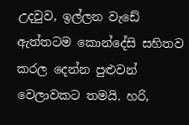උදවුව, ඉල්ලන වැඩේ ඇත්තටම කොන්දේසි සහිතව කරල දෙන්න පුළුවන් වෙලාවකට තමයි. හරි,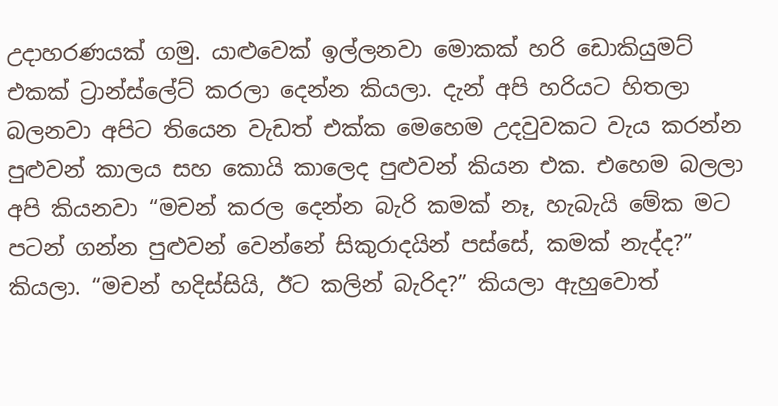උදාහරණයක් ගමු. යාළුවෙක් ඉල්ලනවා මොකක් හරි ඩොකියුමට් එකක් ට්‍රාන්ස්ලේට් කරලා දෙන්න කියලා. දැන් අපි හරියට හිතලා බලනවා අපිට තියෙන වැඩත් එක්ක මෙහෙම උදවුවකට වැය කරන්න පුළුවන් කාලය සහ කොයි කාලෙද පුළුවන් කියන එක. එහෙම බලලා අපි කියනවා “මචන් කරල දෙන්න බැරි කමක් නෑ, හැබැයි මේක මට පටන් ගන්න පුළුවන් වෙන්නේ සිකුරාදයින් පස්සේ, කමක් නැද්ද?” කියලා. “මචන් හදිස්සියි, ඊට කලින් බැරිද?” කියලා ඇහුවොත්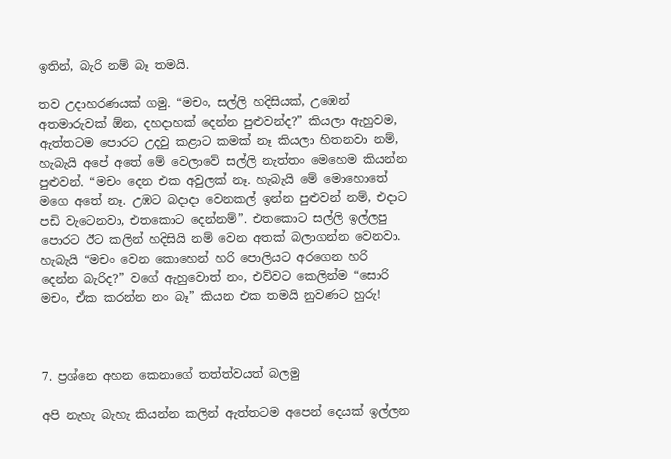ඉතින්, බැරි නම් බෑ තමයි.

තව උදාහරණයක් ගමු. “මචං, සල්ලි හදිසියක්, උඹෙන් අතමාරුවක් ඕන, දහදාහක් දෙන්න පුළුවන්ද?” කියලා ඇහුවම, ඇත්තටම පොරට උදවු කළාට කමක් නෑ කියලා හිතනවා නම්, හැබැයි අපේ අතේ මේ වෙලාවේ සල්ලි නැත්තං මෙහෙම කියන්න පුළුවන්. “මචං දෙන එක අවුලක් නෑ. හැබැයි මේ මොහොතේ මගෙ අතේ නෑ. උඹට බදාදා වෙනකල් ඉන්න පුළුවන් නම්, එදාට පඩි වැටෙනවා, එතකොට දෙන්නම්”. එතකොට සල්ලි ඉල්ලපු පොරට ඊට කලින් හදිසියි නම් වෙන අතක් බලාගන්න වෙනවා. හැබැයි “මචං වෙන කොහෙන් හරි පොලියට අරගෙන හරි දෙන්න බැරිද?” වගේ ඇහුවොත් නං, එව්වට කෙලින්ම “සොරි මචං, ඒක කරන්න නං බෑ” කියන එක තමයි නුවණට හුරු!



7. ප්‍රශ්නෙ අහන කෙනාගේ තත්ත්වයත් බලමු

අපි නැහැ බැහැ කියන්න කලින් ඇත්තටම අපෙන් දෙයක් ඉල්ලන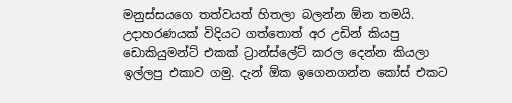මනුස්සයගෙ තත්වයත් හිතලා බලන්න ඕන තමයි. උදාහරණයක් විදියට ගත්තොත් අර උඩින් කියපු ඩොකියුමන්ට් එකක් ට්‍රාන්ස්ලේට් කරල දෙන්න කියලා ඉල්ලපු එකාව ගමු. දැන් ඕක ඉගෙනගන්න කෝස් එකට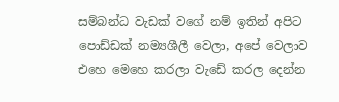සම්බන්ධ වැඩක් වගේ නම් ඉතින් අපිට පොඩ්ඩක් නම්‍යශීලී වෙලා, අපේ වෙලාව එහෙ මෙහෙ කරලා වැඩේ කරල දෙන්න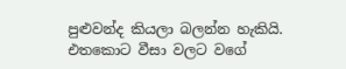පුළුවන්ද කියලා බලන්න හැකියි. එතකොට වීසා වලට වගේ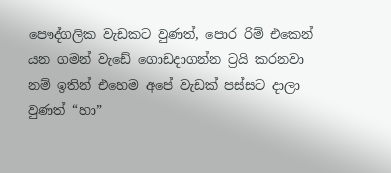පෞද්ගලික වැඩකට වුණත්, පොර රිම් එකෙන් යන ගමන් වැඩේ ගොඩදාගන්න ට්‍රයි කරනවා නම් ඉතින් එහෙම අපේ වැඩක් පස්සට දාලා වුණත් “හා”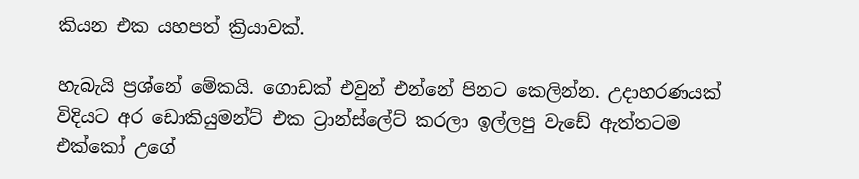කියන එක යහපත් ක්‍රියාවක්.

හැබැයි ප්‍රශ්නේ මේකයි. ගොඩක් එවුන් එන්නේ පිනට කෙලින්න. උදාහරණයක් විදියට අර ඩොකියුමන්ට් එක ට්‍රාන්ස්ලේට් කරලා ඉල්ලපු වැඩේ ඇත්තටම එක්කෝ උගේ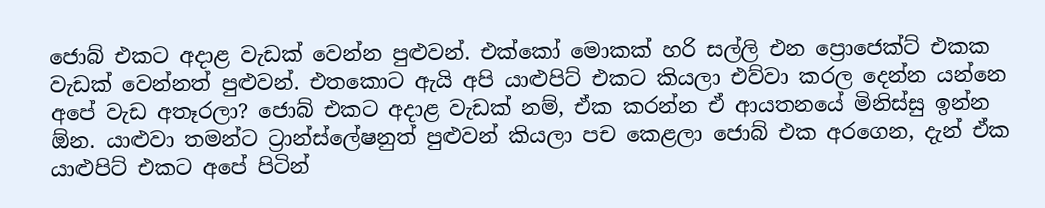ජොබ් එකට අදාළ වැඩක් වෙන්න පුළුවන්. එක්කෝ මොකක් හරි සල්ලි එන ප්‍රොජෙක්ට් එකක වැඩක් වෙන්නත් පුළුවන්. එතකොට ඇයි අපි යාළුපිට්‍ එකට කියලා එව්වා කරල දෙන්න යන්නෙ අපේ වැඩ අතෑරලා? ජොබ් එකට අදාළ වැඩක් නම්, ඒක කරන්න ඒ ආයතනයේ මිනිස්සු ඉන්න ඕන. යාළුවා තමන්ට ට්‍රාන්ස්ලේෂනුත් පුළුවන් කියලා පච කෙළලා ජොබ් එක අරගෙන, දැන් ඒක යාළුපිට් එකට අපේ පිටින්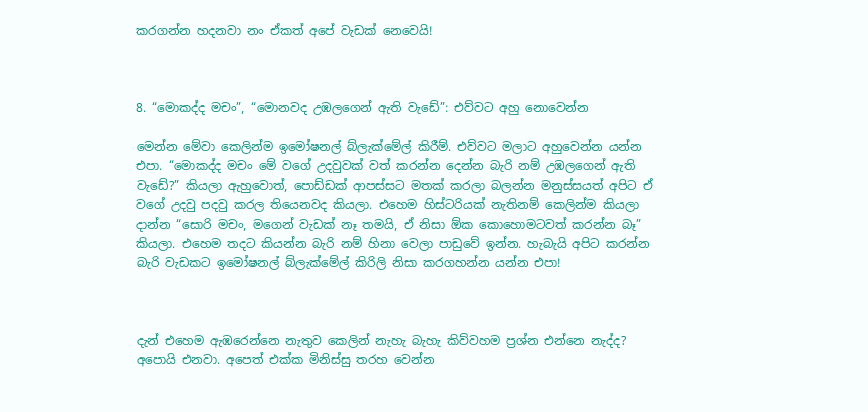කරගන්න හදනවා නං ඒකත් අපේ වැඩක් නෙවෙයි!



8. “මොකද්ද මචං”, “මොනවද උඹලගෙන් ඇති වැඩේ”: එව්වට අහු නොවෙන්න

මෙන්න මේවා කෙලින්ම ඉමෝෂනල් බ්ලැක්මේල් කිරීම්. එව්වට මලාට අහුවෙන්න යන්න එපා. “මොකද්ද මචං මේ වගේ උදවුවක් වත් කරන්න දෙන්න බැරි නම් උඹලගෙන් ඇති වැඩේ?” කියලා ඇහුවොත්, පොඩ්ඩක් ආපස්සට මතක් කරලා බලන්න මනුස්සයත් අපිට ඒ වගේ උදවු පදවු කරල තියෙනවද කියලා. එහෙම හිස්ටරියක් නැතිනම් කෙලින්ම කියලා දාන්න “සොරි මචං, මගෙන් වැඩක් නෑ තමයි, ඒ නිසා ඕක කොහොමටවත් කරන්න බෑ” කියලා. එහෙම තදට කියන්න බැරි නම් හිනා වෙලා පාඩුවේ ඉන්න. හැබැයි අපිට කරන්න බැරි වැඩකට ඉමෝෂනල් බ්ලැක්මේල් කිරිලි නිසා කරගහන්න යන්න එපා!



දැන් එහෙම ඇඹරෙන්නෙ නැතුව කෙලින් නැහැ බැහැ කිව්වහම ප්‍රශ්න එන්නෙ නැද්ද? අපොයි එනවා. අපෙත් එක්ක මිනිස්සු තරහ වෙන්න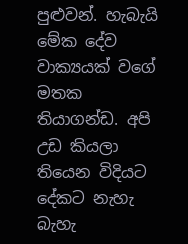පුළුවන්. හැබැයි මේක දේව වාක්‍යයක් වගේ මතක තියාගන්ඩ. අපි උඩ කියලා තියෙන විදියට දේකට නැහැ බැහැ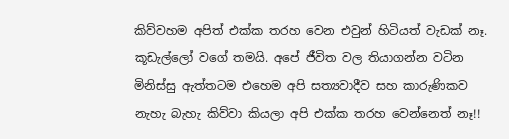කිව්වහම අපිත් එක්ක තරහ වෙන එවුන් හිටියත් වැඩක් නෑ. කූඩැල්ලෝ වගේ තමයි. අපේ ජීවිත වල තියාගන්න වටින මිනිස්සු ඇත්තටම එහෙම අපි සත්‍යවාදීව සහ කාරුණිකව නැහැ බැහැ කිව්වා කියලා අපි එක්ක තරහ වෙන්නෙත් නෑ!!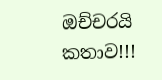ඔච්චරයි කතාව!!!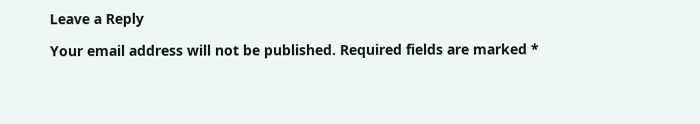Leave a Reply

Your email address will not be published. Required fields are marked *